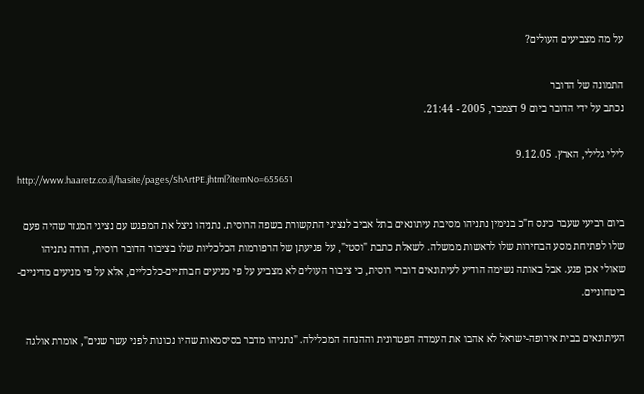על מה מצביעים העולים?

התמונה של הדובר
נכתב על ידי הדובר ביום 9 דצמבר, 2005 - 21:44.

לילי גלילי, הארץ. 9.12.05
http://www.haaretz.co.il/hasite/pages/ShArtPE.jhtml?itemNo=655651

ביום רביעי שעבר כינס ח"כ בנימין נתניהו מסיבת עיתונאים בתל אביב לנציגי התקשורת בשפה הרוסית. נתניהו ניצל את המפגש עם נציגי המגזר שהיה פעם שלו לפתיחת מסע הבחירות שלו לראשות ממשלה. לשאלת כתבת "וסטי", על פגיעתן של הרפורמות הכלכליות שלו בציבור הדובר רוסית, הודה נתניהו שאולי אכן פגע. אבל באותה נשימה הודיע לעיתונאים דוברי רוסית, כי ציבור העולים לא מצביע על פי מניעים חברתיים-כלכליים, אלא על פי מניעים מדיניים-ביטחוניים.

העיתונאים בבית אירופה-ישראל לא אהבו את העמדה הפטרונית וההנחה המכלילה. "נתניהו מדבר בסיסמאות שהיו נכונות לפני עשר שנים", אומרת אולגה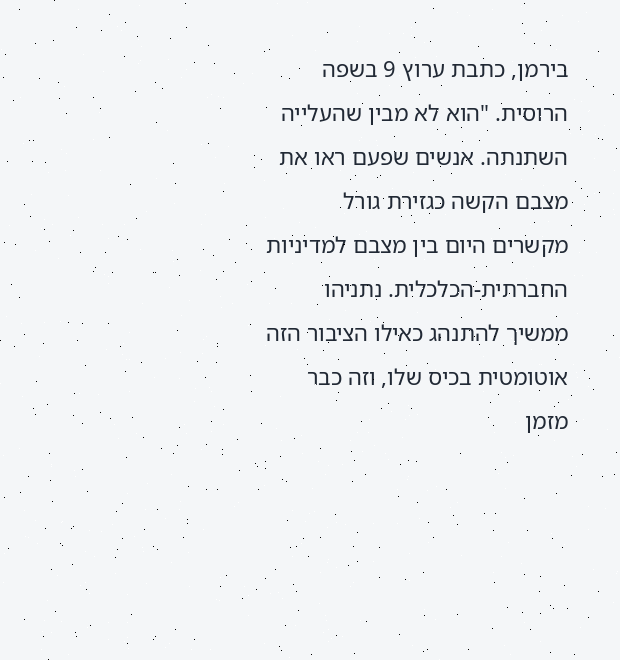בירמן, כתבת ערוץ 9 בשפה הרוסית. "הוא לא מבין שהעלייה השתנתה. אנשים שפעם ראו את מצבם הקשה כגזירת גורל מקשרים היום בין מצבם למדיניות החברתית-הכלכלית. נתניהו ממשיך להתנהג כאילו הציבור הזה אוטומטית בכיס שלו, וזה כבר מזמן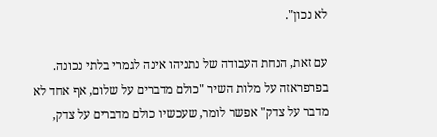לא נכון".

עם זאת, הנחת העבודה של נתניהו אינה לגמרי בלתי נכונה. בפרפראזה על מלות השיר "כולם מדברים על שלום, אף אחד לא מדבר על צדק" אפשר לומר, שעכשיו כולם מדברים על צדק,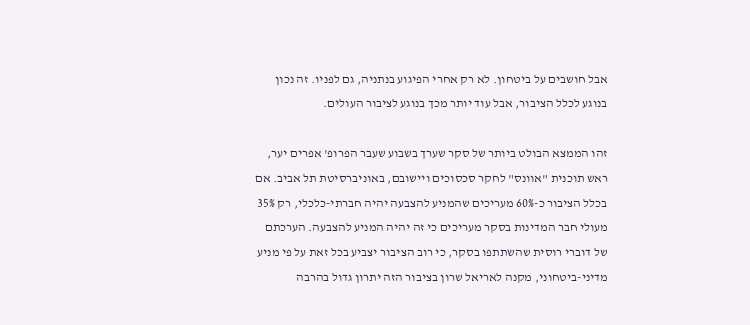אבל חושבים על ביטחון. לא רק אחרי הפיגוע בנתניה, גם לפניו. זה נכון בנוגע לכלל הציבור, אבל עוד יותר מכך בנוגע לציבור העולים.

זהו הממצא הבולט ביותר של סקר שערך בשבוע שעבר הפרופ' אפרים יער, ראש תוכנית "אוונס" לחקר סכסוכים ויישובם, באוניברסיטת תל אביב. אם בכלל הציבור כ-60% מעריכים שהמניע להצבעה יהיה חברתי-כלכלי, רק 35% מעולי חבר המדינות בסקר מעריכים כי זה יהיה המניע להצבעה. הערכתם של דוברי רוסית שהשתתפו בסקר, כי רוב הציבור יצביע בכל זאת על פי מניע מדיני-ביטחוני, מקנה לאריאל שרון בציבור הזה יתרון גדול בהרבה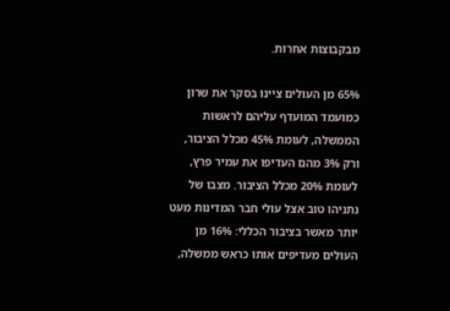מבקבוצות אחרות.

65% מן העולים ציינו בסקר את שרון כמועמד המועדף עליהם לראשות הממשלה, לעומת 45% מכלל הציבור, ורק 3% מהם העדיפו את עמיר פרץ, לעומת 20% מכלל הציבור. מצבו של נתניהו טוב אצל עולי חבר המדינות מעט יותר מאשר בציבור הכללי: 16% מן העולים מעדיפים אותו כראש ממשלה,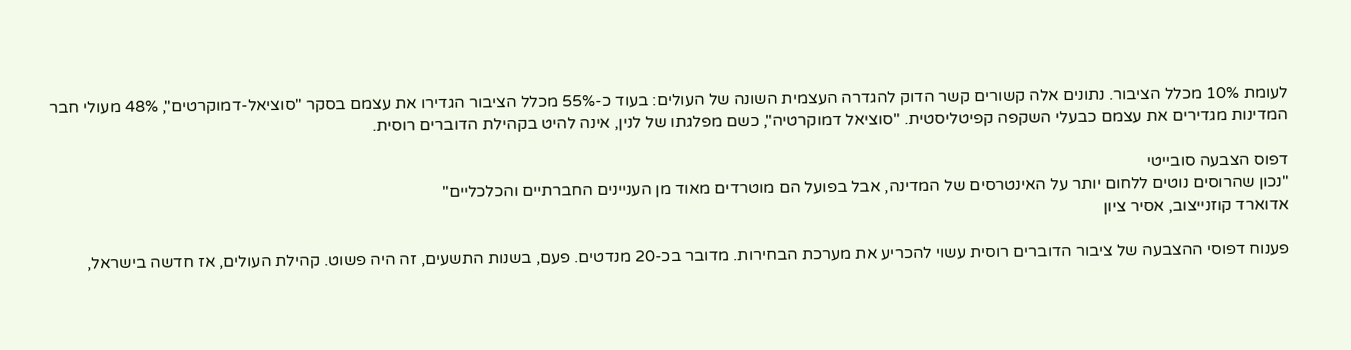לעומת 10% מכלל הציבור. נתונים אלה קשורים קשר הדוק להגדרה העצמית השונה של העולים: בעוד כ-55% מכלל הציבור הגדירו את עצמם בסקר "סוציאל-דמוקרטים", 48% מעולי חבר המדינות מגדירים את עצמם כבעלי השקפה קפיטליסטית. "סוציאל דמוקרטיה", כשם מפלגתו של לנין, אינה להיט בקהילת הדוברים רוסית.

דפוס הצבעה סובייטי
"נכון שהרוסים נוטים ללחום יותר על האינטרסים של המדינה, אבל בפועל הם מוטרדים מאוד מן העניינים החברתיים והכלכליים"
אדוארד קוזנייצוב, אסיר ציון

פענוח דפוסי ההצבעה של ציבור הדוברים רוסית עשוי להכריע את מערכת הבחירות. מדובר בכ-20 מנדטים. פעם, בשנות התשעים, זה היה פשוט. קהילת העולים, אז חדשה בישראל,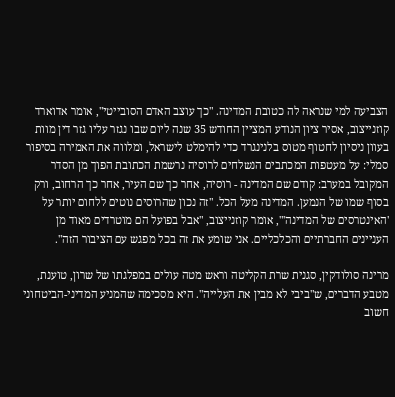הצביעה למי שנראה לה כטובת המדינה. "כך עוצב האדם הסובייטי", אומר אדוארד קוזנייצוב, אסיר ציון הנודע המציין החודש 35 שנה ליום שבו נגזר עליו גזר דין מוות בעוון ניסיון לחטוף מטוס בלנינגרד כדי להימלט לישראל, ומלווה את האמירה בסיפור סמלי: על מעטפות המכתבים הנשלחים לרוסיה נרשמת הכתובת הפוך מן הסדר המקובל במערב: קודם שם המדינה - רוסיה, אחר כך שם העיר, אחר כך הרחוב, ורק בסוף שמו של הנמען. המדינה מעל הכל. "זה נכון שהרוסים נוטים ללחום יותר על 'האינטרסים של המדינה'", אומר קוזנייצוב, "אבל בפועל הם מוטרדים מאוד מן העניינים החברתיים והכלכליים. אני שומע את זה בכל מפגש עם הציבור הזה".

מרינה סולודקין, סגנית שרת הקליטה וראש מטה עולים במפלגתו של שרון, טוענת, מטבע הדברים, ש"ביבי לא מבין את העלייה". היא מסכימה שהמניע המדיני-הביטחוני חשוב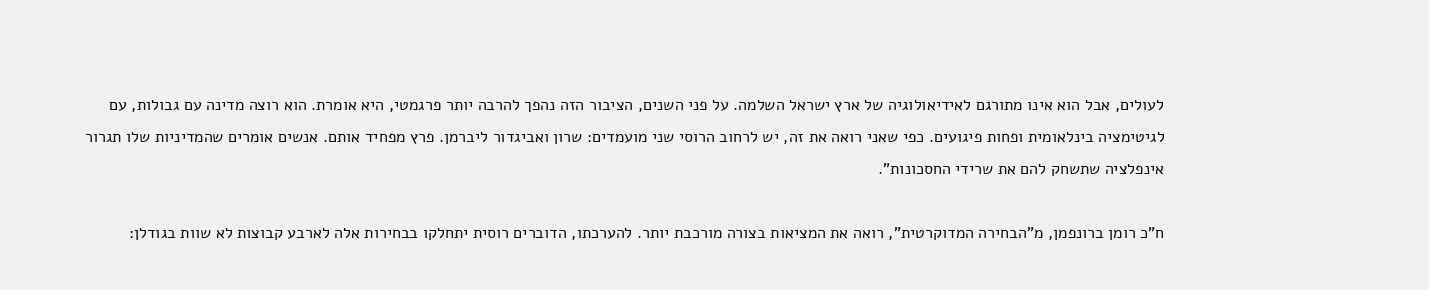לעולים, אבל הוא אינו מתורגם לאידיאולוגיה של ארץ ישראל השלמה. על פני השנים, הציבור הזה נהפך להרבה יותר פרגמטי, היא אומרת. הוא רוצה מדינה עם גבולות, עם לגיטימציה בינלאומית ופחות פיגועים. כפי שאני רואה את זה, יש לרחוב הרוסי שני מועמדים: שרון ואביגדור ליברמן. פרץ מפחיד אותם. אנשים אומרים שהמדיניות שלו תגרור אינפלציה שתשחק להם את שרידי החסכונות".

ח"כ רומן ברונפמן, מ"הבחירה המדוקרטית", רואה את המציאות בצורה מורכבת יותר. להערכתו, הדוברים רוסית יתחלקו בבחירות אלה לארבע קבוצות לא שוות בגודלן: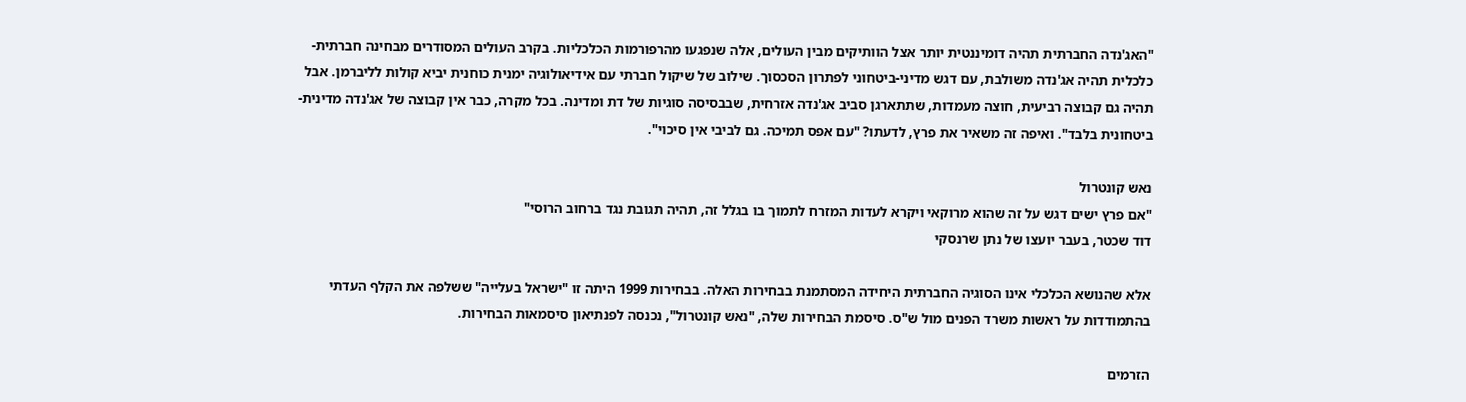"האג'נדה החברתית תהיה דומיננטית יותר אצל הוותיקים מבין העולים, אלה שנפגעו מהרפורמות הכלכליות. בקרב העולים המסודרים מבחינה חברתית-כלכלית תהיה אג'נדה משולבת, עם דגש מדיני-ביטחוני לפתרון הסכסוך. שילוב של שיקול חברתי עם אידיאולוגיה ימנית כוחנית יביא קולות לליברמן. אבל תהיה גם קבוצה רביעית, חוצה מעמדות, שתתארגן סביב אג'נדה אזרחית, שבבסיסה סוגיות של דת ומדינה. בכל מקרה, כבר אין קבוצה של אג'נדה מדינית-ביטחונית בלבד". ואיפה זה משאיר את פרץ, לדעתו? "עם אפס תמיכה. גם לביבי אין סיכוי".

נאש קונטרול
"אם פרץ ישים דגש על זה שהוא מרוקאי ויקרא לעדות המזרח לתמוך בו בגלל זה, תהיה תגובת נגד ברחוב הרוסי"
דוד שכטר, בעבר יועצו של נתן שרנסקי

אלא שהנושא הכלכלי אינו הסוגיה החברתית היחידה המסתמנת בבחירות האלה. בבחירות 1999 היתה זו "ישראל בעלייה" ששלפה את הקלף העדתי בהתמודדות על ראשות משרד הפנים מול ש"ס. סיסמת הבחירות שלה, "נאש קונטרול", נכנסה לפנתיאון סיסמאות הבחירות.

הזרמים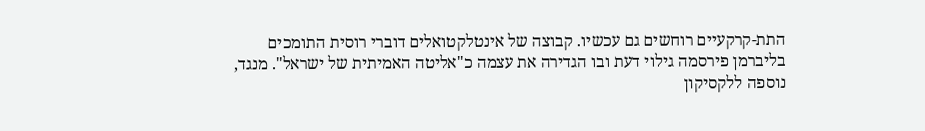התת-קרקעיים רוחשים גם עכשיו. קבוצה של אינטלקטואלים דוברי רוסית התומכים בליברמן פירסמה גילוי דעת ובו הגדירה את עצמה כ"אליטה האמיתית של ישראל". מנגד, נוספה ללקסיקון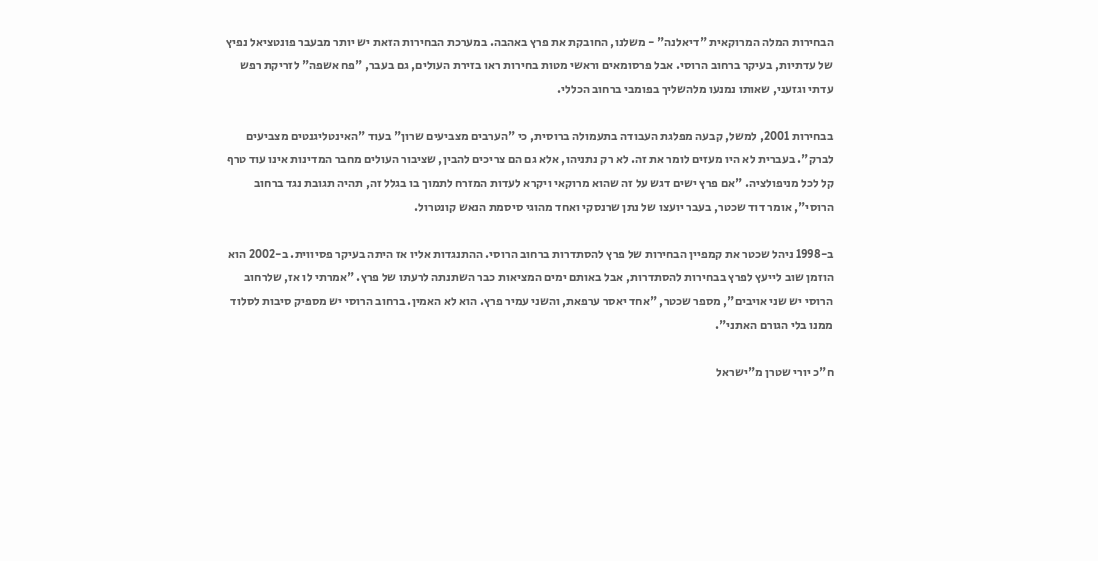הבחירות המלה המרוקאית "דיאלנה" - משלנו, החובקת את פרץ באהבה. במערכת הבחירות הזאת יש יותר מבעבר פונטציאל נפיץ של עדתיות, בעיקר ברחוב הרוסי. אבל פרסומאים וראשי מטות בחירות ראו בזירת העולים, גם בעבר, "פח אשפה" לזריקת רפש עדתי וגזעני, שאותו נמנעו מלהשליך בפומבי ברחוב הכללי.

בבחירות 2001, למשל, קבעה מפלגת העבודה בתעמולה ברוסית, כי "הערבים מצביעים שרון" בעוד "האינטליגנטים מצביעים לברק". בעברית לא היו מעזים לומר את זה. לא רק נתניהו, אלא גם הם צריכים להבין, שציבור העולים מחבר המדינות אינו עוד טרף קל לכל מניפולציה. "אם פרץ ישים דגש על זה שהוא מרוקאי ויקרא לעדות המזרח לתמוך בו בגלל זה, תהיה תגובת נגד ברחוב הרוסי", אומר דוד שכטר, בעבר יועצו של נתן שרנסקי ואחד מהוגי סיסמת הנאש קונטרול.

ב-1998 ניהל שכטר את קמפיין הבחירות של פרץ להסתדרות ברחוב הרוסי. ההתנגדות אליו אז היתה בעיקר פסיווית. ב-2002 הוא הוזמן שוב לייעץ לפרץ בבחירות להסתדרות, אבל באותם ימים המציאות כבר השתנתה לרעתו של פרץ. "אמרתי לו אז, שלרחוב הרוסי יש שני אויבים", מספר שכטר, "אחד יאסר ערפאת, והשני עמיר פרץ. הוא לא האמין. ברחוב הרוסי יש מספיק סיבות לסלוד ממנו בלי הגורם האתני".

ח"כ יורי שטרן מ"ישראל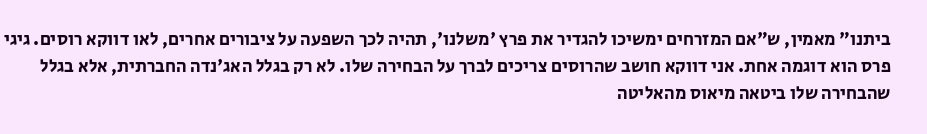ביתנו" מאמין, ש"אם המזרחים ימשיכו להגדיר את פרץ 'משלנו', תהיה לכך השפעה על ציבורים אחרים, לאו דווקא רוסים. גיגי פרס הוא דוגמה אחת. אני דווקא חושב שהרוסים צריכים לברך על הבחירה שלו. לא רק בגלל האג'נדה החברתית, אלא בגלל שהבחירה שלו ביטאה מיאוס מהאליטה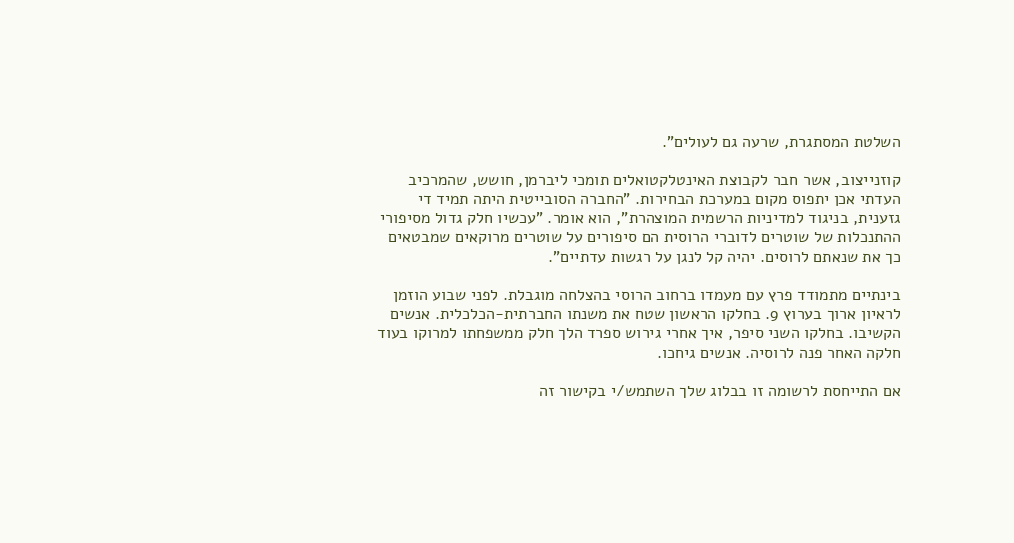השלטת המסתגרת, שרעה גם לעולים".

קוזנייצוב, אשר חבר לקבוצת האינטלקטואלים תומכי ליברמן, חושש, שהמרכיב העדתי אכן יתפוס מקום במערכת הבחירות. "החברה הסובייטית היתה תמיד די גזענית, בניגוד למדיניות הרשמית המוצהרת", הוא אומר. "עכשיו חלק גדול מסיפורי ההתנכלות של שוטרים לדוברי הרוסית הם סיפורים על שוטרים מרוקאים שמבטאים כך את שנאתם לרוסים. יהיה קל לנגן על רגשות עדתיים".

בינתיים מתמודד פרץ עם מעמדו ברחוב הרוסי בהצלחה מוגבלת. לפני שבוע הוזמן לראיון ארוך בערוץ 9. בחלקו הראשון שטח את משנתו החברתית-הכלכלית. אנשים הקשיבו. בחלקו השני סיפר, איך אחרי גירוש ספרד הלך חלק ממשפחתו למרוקו בעוד חלקה האחר פנה לרוסיה. אנשים גיחכו.

אם התייחסת לרשומה זו בבלוג שלך השתמש/י בקישור זה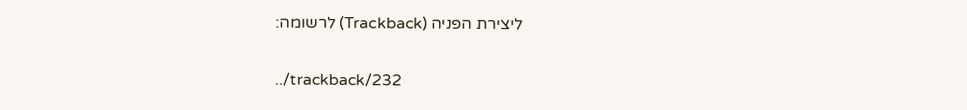ליצירת הפניה (Trackback) לרשומה:

../trackback/232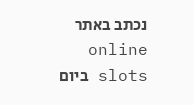נכתב באתר online slots ביום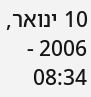10 ינואר, 2006 - 08:34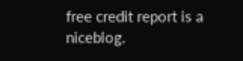free credit report is a niceblog.